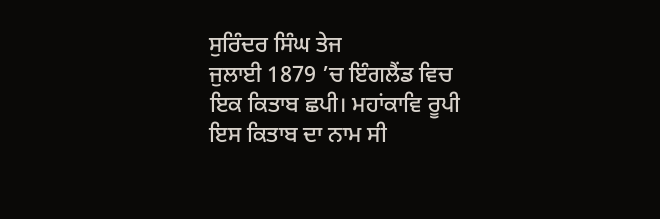ਸੁਰਿੰਦਰ ਸਿੰਘ ਤੇਜ
ਜੁਲਾਈ 1879 ’ਚ ਇੰਗਲੈਂਡ ਵਿਚ ਇਕ ਕਿਤਾਬ ਛਪੀ। ਮਹਾਂਕਾਵਿ ਰੂਪੀ ਇਸ ਕਿਤਾਬ ਦਾ ਨਾਮ ਸੀ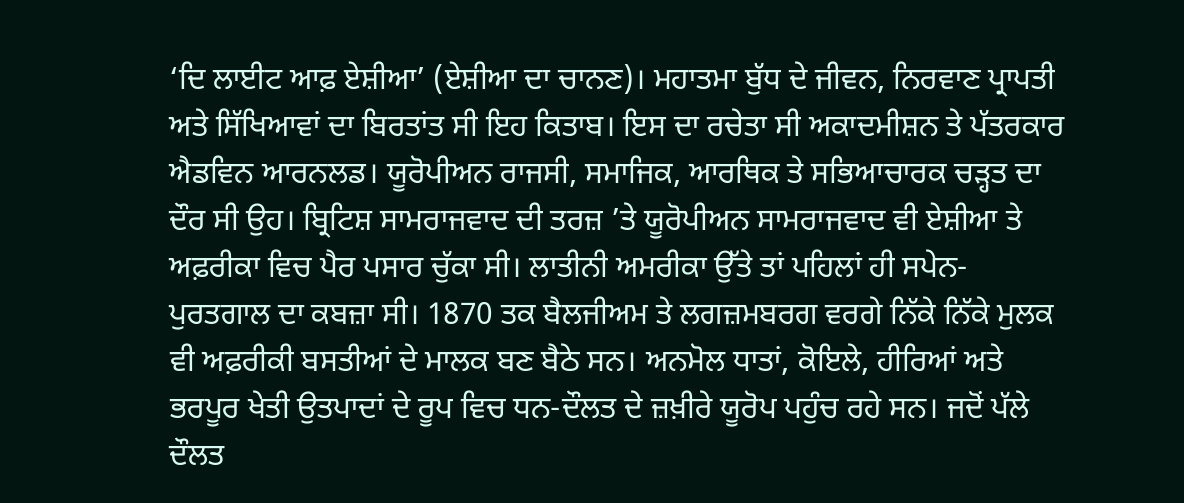‘ਦਿ ਲਾਈਟ ਆਫ਼ ਏਸ਼ੀਆ’ (ਏਸ਼ੀਆ ਦਾ ਚਾਨਣ)। ਮਹਾਤਮਾ ਬੁੱਧ ਦੇ ਜੀਵਨ, ਨਿਰਵਾਣ ਪ੍ਰਾਪਤੀ ਅਤੇ ਸਿੱਖਿਆਵਾਂ ਦਾ ਬਿਰਤਾਂਤ ਸੀ ਇਹ ਕਿਤਾਬ। ਇਸ ਦਾ ਰਚੇਤਾ ਸੀ ਅਕਾਦਮੀਸ਼ਨ ਤੇ ਪੱਤਰਕਾਰ ਐਡਵਿਨ ਆਰਨਲਡ। ਯੂਰੋਪੀਅਨ ਰਾਜਸੀ, ਸਮਾਜਿਕ, ਆਰਥਿਕ ਤੇ ਸਭਿਆਚਾਰਕ ਚੜ੍ਹਤ ਦਾ ਦੌਰ ਸੀ ਉਹ। ਬ੍ਰਿਟਿਸ਼ ਸਾਮਰਾਜਵਾਦ ਦੀ ਤਰਜ਼ ’ਤੇ ਯੂਰੋਪੀਅਨ ਸਾਮਰਾਜਵਾਦ ਵੀ ਏਸ਼ੀਆ ਤੇ ਅਫ਼ਰੀਕਾ ਵਿਚ ਪੈਰ ਪਸਾਰ ਚੁੱਕਾ ਸੀ। ਲਾਤੀਨੀ ਅਮਰੀਕਾ ਉੱਤੇ ਤਾਂ ਪਹਿਲਾਂ ਹੀ ਸਪੇਨ-ਪੁਰਤਗਾਲ ਦਾ ਕਬਜ਼ਾ ਸੀ। 1870 ਤਕ ਬੈਲਜੀਅਮ ਤੇ ਲਗਜ਼ਮਬਰਗ ਵਰਗੇ ਨਿੱਕੇ ਨਿੱਕੇ ਮੁਲਕ ਵੀ ਅਫ਼ਰੀਕੀ ਬਸਤੀਆਂ ਦੇ ਮਾਲਕ ਬਣ ਬੈਠੇ ਸਨ। ਅਨਮੋਲ ਧਾਤਾਂ, ਕੋਇਲੇ, ਹੀਰਿਆਂ ਅਤੇ ਭਰਪੂਰ ਖੇਤੀ ਉਤਪਾਦਾਂ ਦੇ ਰੂਪ ਵਿਚ ਧਨ-ਦੌਲਤ ਦੇ ਜ਼ਖ਼ੀਰੇ ਯੂਰੋਪ ਪਹੁੰਚ ਰਹੇ ਸਨ। ਜਦੋਂ ਪੱਲੇ ਦੌਲਤ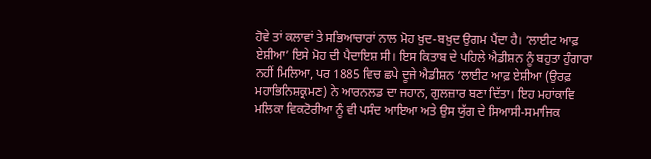ਹੋਵੇ ਤਾਂ ਕਲਾਵਾਂ ਤੇ ਸਭਿਆਚਾਰਾਂ ਨਾਲ ਮੋਹ ਖ਼ੁਦ-ਬਖ਼ੁਦ ਉਗਮ ਪੈਂਦਾ ਹੈ। ‘ਲਾਈਟ ਆਫ਼ ਏਸ਼ੀਆ’ ਇਸੇ ਮੋਹ ਦੀ ਪੈਦਾਇਸ਼ ਸੀ। ਇਸ ਕਿਤਾਬ ਦੇ ਪਹਿਲੇ ਐਡੀਸ਼ਨ ਨੂੰ ਬਹੁਤਾ ਹੁੰਗਾਰਾ ਨਹੀਂ ਮਿਲਿਆ, ਪਰ 1885 ਵਿਚ ਛਪੇ ਦੂਜੇ ਐਡੀਸ਼ਨ ‘ਲਾਈਟ ਆਫ਼ ਏਸ਼ੀਆ (ਉਰਫ਼ ਮਹਾਭਿਨਿਸ਼ਕ੍ਰਮਣ) ਨੇ ਆਰਨਲਡ ਦਾ ਜਹਾਨ, ਗੁਲਜ਼ਾਰ ਬਣਾ ਦਿੱਤਾ। ਇਹ ਮਹਾਂਕਾਵਿ ਮਲਿਕਾ ਵਿਕਟੋਰੀਆ ਨੂੰ ਵੀ ਪਸੰਦ ਆਇਆ ਅਤੇ ਉਸ ਯੁੱਗ ਦੇ ਸਿਆਸੀ-ਸਮਾਜਿਕ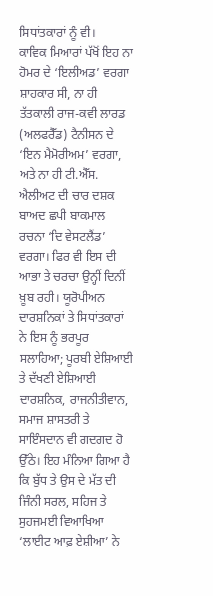ਸਿਧਾਂਤਕਾਰਾਂ ਨੂੰ ਵੀ।
ਕਾਵਿਕ ਮਿਆਰਾਂ ਪੱਖੋਂ ਇਹ ਨਾ ਹੋਮਰ ਦੇ ‘ਇਲੀਅਡ’ ਵਰਗਾ ਸ਼ਾਹਕਾਰ ਸੀ, ਨਾ ਹੀ ਤੱਤਕਾਲੀ ਰਾਜ-ਕਵੀ ਲਾਰਡ (ਅਲਫਰੈੱਡ) ਟੈਨੀਸਨ ਦੇ ‘ਇਨ ਮੈਮੋਰੀਅਮ’ ਵਰਗਾ, ਅਤੇ ਨਾ ਹੀ ਟੀ.ਐੱਸ. ਐਲੀਅਟ ਦੀ ਚਾਰ ਦਸ਼ਕ ਬਾਅਦ ਛਪੀ ਬਾਕਮਾਲ ਰਚਨਾ ‘ਦਿ ਵੇਸਟਲੈਂਡ’ ਵਰਗਾ। ਫਿਰ ਵੀ ਇਸ ਦੀ ਆਭਾ ਤੇ ਚਰਚਾ ਉਨ੍ਹੀਂ ਦਿਨੀਂ ਖ਼ੂਬ ਰਹੀ। ਯੂਰੋਪੀਅਨ ਦਾਰਸ਼ਨਿਕਾਂ ਤੇ ਸਿਧਾਂਤਕਾਰਾਂ ਨੇ ਇਸ ਨੂੰ ਭਰਪੂਰ ਸਲਾਹਿਆ; ਪੂਰਬੀ ਏਸ਼ਿਆਈ ਤੇ ਦੱਖਣੀ ਏਸ਼ਿਆਈ ਦਾਰਸ਼ਨਿਕ, ਰਾਜਨੀਤੀਵਾਨ, ਸਮਾਜ ਸ਼ਾਸਤਰੀ ਤੇ ਸਾਇੰਸਦਾਨ ਵੀ ਗਦਗਦ ਹੋ ਉੱਠੇ। ਇਹ ਮੰਨਿਆ ਗਿਆ ਹੈ ਕਿ ਬੁੱਧ ਤੇ ਉਸ ਦੇ ਮੱਤ ਦੀ ਜਿੰਨੀ ਸਰਲ, ਸਹਿਜ ਤੇ ਸੁਹਜਮਈ ਵਿਆਖਿਆ ‘ਲਾਈਟ ਆਫ਼ ਏਸ਼ੀਆ’ ਨੇ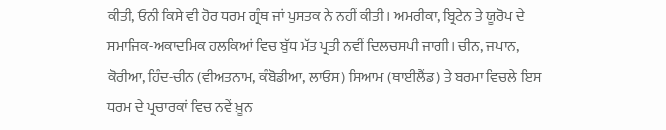ਕੀਤੀ, ਓਨੀ ਕਿਸੇ ਵੀ ਹੋਰ ਧਰਮ ਗ੍ਰੰਥ ਜਾਂ ਪੁਸਤਕ ਨੇ ਨਹੀਂ ਕੀਤੀ। ਅਮਰੀਕਾ, ਬ੍ਰਿਟੇਨ ਤੇ ਯੂਰੋਪ ਦੇ ਸਮਾਜਿਕ-ਅਕਾਦਮਿਕ ਹਲਕਿਆਂ ਵਿਚ ਬੁੱਧ ਮੱਤ ਪ੍ਰਤੀ ਨਵੀਂ ਦਿਲਚਸਪੀ ਜਾਗੀ। ਚੀਨ, ਜਪਾਨ, ਕੋਰੀਆ, ਹਿੰਦ-ਚੀਨ (ਵੀਅਤਨਾਮ, ਕੰਬੋਡੀਆ, ਲਾਓਸ) ਸਿਆਮ (ਥਾਈਲੈਂਡ) ਤੇ ਬਰਮਾ ਵਿਚਲੇ ਇਸ ਧਰਮ ਦੇ ਪ੍ਰਚਾਰਕਾਂ ਵਿਚ ਨਵੇਂ ਖ਼ੂਨ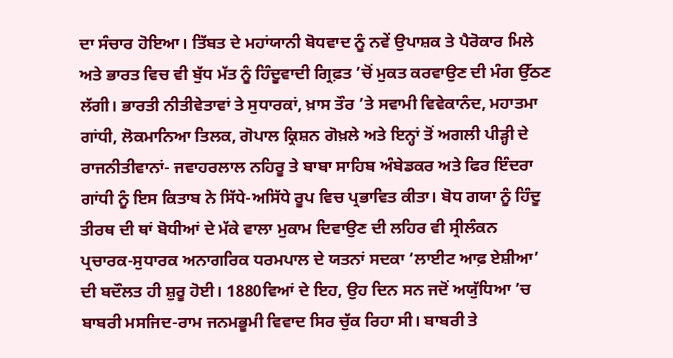ਦਾ ਸੰਚਾਰ ਹੋਇਆ। ਤਿੱਬਤ ਦੇ ਮਹਾਂਯਾਨੀ ਬੋਧਵਾਦ ਨੂੰ ਨਵੇਂ ਉਪਾਸ਼ਕ ਤੇ ਪੈਰੋਕਾਰ ਮਿਲੇ ਅਤੇ ਭਾਰਤ ਵਿਚ ਵੀ ਬੁੱਧ ਮੱਤ ਨੂੰ ਹਿੰਦੂਵਾਦੀ ਗ੍ਰਿਫ਼ਤ ’ਚੋਂ ਮੁਕਤ ਕਰਵਾਉਣ ਦੀ ਮੰਗ ਉੱਠਣ ਲੱਗੀ। ਭਾਰਤੀ ਨੀਤੀਵੇਤਾਵਾਂ ਤੇ ਸੁਧਾਰਕਾਂ, ਖ਼ਾਸ ਤੌਰ ’ਤੇ ਸਵਾਮੀ ਵਿਵੇਕਾਨੰਦ, ਮਹਾਤਮਾ ਗਾਂਧੀ, ਲੋਕਮਾਨਿਆ ਤਿਲਕ, ਗੋਪਾਲ ਕ੍ਰਿਸ਼ਨ ਗੋਖ਼ਲੇ ਅਤੇ ਇਨ੍ਹਾਂ ਤੋਂ ਅਗਲੀ ਪੀੜ੍ਹੀ ਦੇ ਰਾਜਨੀਤੀਵਾਨਾਂ- ਜਵਾਹਰਲਾਲ ਨਹਿਰੂ ਤੇ ਬਾਬਾ ਸਾਹਿਬ ਅੰਬੇਡਕਰ ਅਤੇ ਫਿਰ ਇੰਦਰਾ ਗਾਂਧੀ ਨੂੰ ਇਸ ਕਿਤਾਬ ਨੇ ਸਿੱਧੇ-ਅਸਿੱਧੇ ਰੂਪ ਵਿਚ ਪ੍ਰਭਾਵਿਤ ਕੀਤਾ। ਬੋਧ ਗਯਾ ਨੂੰ ਹਿੰਦੂ ਤੀਰਥ ਦੀ ਥਾਂ ਬੋਧੀਆਂ ਦੇ ਮੱਕੇ ਵਾਲਾ ਮੁਕਾਮ ਦਿਵਾਉਣ ਦੀ ਲਹਿਰ ਵੀ ਸ੍ਰੀਲੰਕਨ ਪ੍ਰਚਾਰਕ-ਸੁਧਾਰਕ ਅਨਾਗਰਿਕ ਧਰਮਪਾਲ ਦੇ ਯਤਨਾਂ ਸਦਕਾ ‘ਲਾਈਟ ਆਫ਼ ਏਸ਼ੀਆ’ ਦੀ ਬਦੌਲਤ ਹੀ ਸ਼ੁਰੂ ਹੋਈ। 1880ਵਿਆਂ ਦੇ ਇਹ, ਉਹ ਦਿਨ ਸਨ ਜਦੋਂ ਅਯੁੱਧਿਆ ’ਚ ਬਾਬਰੀ ਮਸਜਿਦ-ਰਾਮ ਜਨਮਭੂਮੀ ਵਿਵਾਦ ਸਿਰ ਚੁੱਕ ਰਿਹਾ ਸੀ। ਬਾਬਰੀ ਤੇ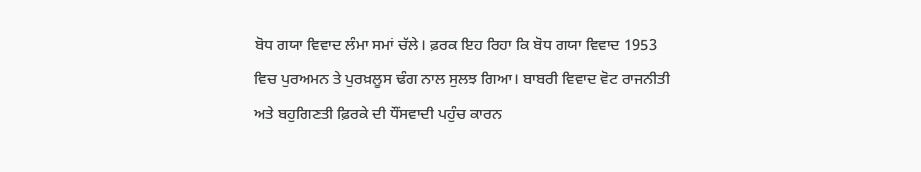ਬੋਧ ਗਯਾ ਵਿਵਾਦ ਲੰਮਾ ਸਮਾਂ ਚੱਲੇ। ਫ਼ਰਕ ਇਹ ਰਿਹਾ ਕਿ ਬੋਧ ਗਯਾ ਵਿਵਾਦ 1953 ਵਿਚ ਪੁਰਅਮਨ ਤੇ ਪੁਰਖ਼ਲੂਸ ਢੰਗ ਨਾਲ ਸੁਲਝ ਗਿਆ। ਬਾਬਰੀ ਵਿਵਾਦ ਵੋਟ ਰਾਜਨੀਤੀ ਅਤੇ ਬਹੁਗਿਣਤੀ ਫ਼ਿਰਕੇ ਦੀ ਧੌਂਸਵਾਦੀ ਪਹੁੰਚ ਕਾਰਨ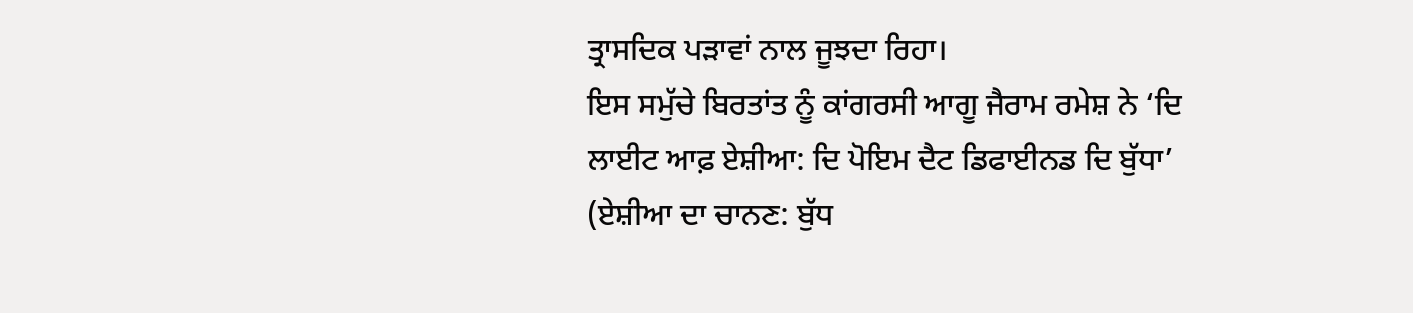ਤ੍ਰਾਸਦਿਕ ਪੜਾਵਾਂ ਨਾਲ ਜੂਝਦਾ ਰਿਹਾ।
ਇਸ ਸਮੁੱਚੇ ਬਿਰਤਾਂਤ ਨੂੰ ਕਾਂਗਰਸੀ ਆਗੂ ਜੈਰਾਮ ਰਮੇਸ਼ ਨੇ ‘ਦਿ ਲਾਈਟ ਆਫ਼ ਏਸ਼ੀਆ: ਦਿ ਪੋਇਮ ਦੈਟ ਡਿਫਾਈਨਡ ਦਿ ਬੁੱਧਾ’ (ਏਸ਼ੀਆ ਦਾ ਚਾਨਣ: ਬੁੱਧ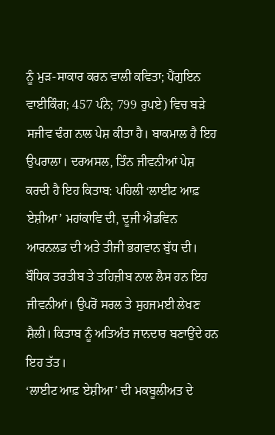ਨੂੰ ਮੁੜ-ਸਾਕਾਰ ਕਰਨ ਵਾਲੀ ਕਵਿਤਾ; ਪੈਂਗੁਇਨ ਵਾਈਕਿੰਗ; 457 ਪੰਨੇ; 799 ਰੁਪਏ) ਵਿਚ ਬੜੇ ਸਜੀਵ ਢੰਗ ਨਾਲ ਪੇਸ਼ ਕੀਤਾ ਹੈ। ਬਾਕਮਾਲ ਹੈ ਇਹ ਉਪਰਾਲਾ। ਦਰਅਸਲ, ਤਿੰਨ ਜੀਵਨੀਆਂ ਪੇਸ਼ ਕਰਦੀ ਹੈ ਇਹ ਕਿਤਾਬ: ਪਹਿਲੀ ‘ਲਾਈਟ ਆਫ਼ ਏਸ਼ੀਆ’ ਮਹਾਂਕਾਵਿ ਦੀ, ਦੂਜੀ ਐਡਵਿਨ ਆਰਨਲਡ ਦੀ ਅਤੇ ਤੀਜੀ ਭਗਵਾਨ ਬੁੱਧ ਦੀ। ਬੌਧਿਕ ਤਰਤੀਬ ਤੇ ਤਹਿਜ਼ੀਬ ਨਾਲ ਲੈਸ ਹਨ ਇਹ ਜੀਵਨੀਆਂ। ਉਪਰੋਂ ਸਰਲ ਤੇ ਸੁਹਜਮਈ ਲੇਖਣ ਸ਼ੈਲੀ। ਕਿਤਾਬ ਨੂੰ ਅਤਿਅੰਤ ਜਾਨਦਾਰ ਬਣਾਉਂਦੇ ਹਨ ਇਹ ਤੱਤ।
‘ਲਾਈਟ ਆਫ਼ ਏਸ਼ੀਆ’ ਦੀ ਮਕਬੂਲੀਅਤ ਦੇ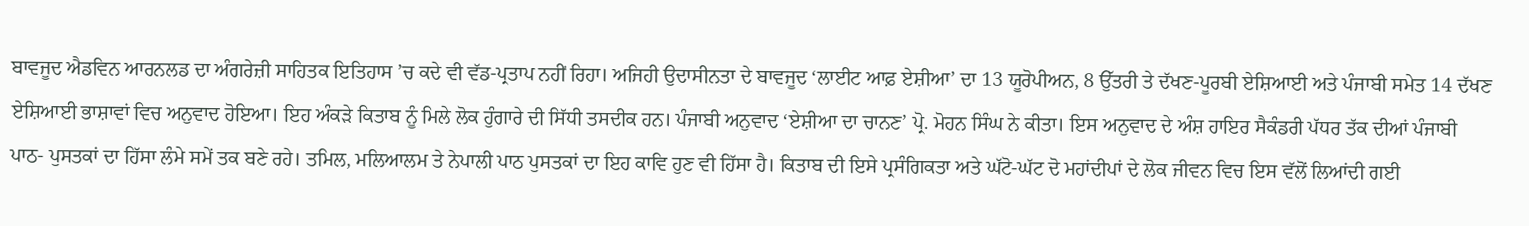ਬਾਵਜੂਦ ਐਡਵਿਨ ਆਰਨਲਡ ਦਾ ਅੰਗਰੇਜ਼ੀ ਸਾਹਿਤਕ ਇਤਿਹਾਸ ’ਚ ਕਦੇ ਵੀ ਵੱਡ-ਪ੍ਰਤਾਪ ਨਹੀਂ ਰਿਹਾ। ਅਜਿਹੀ ਉਦਾਸੀਨਤਾ ਦੇ ਬਾਵਜੂਦ ‘ਲਾਈਟ ਆਫ਼ ਏਸ਼ੀਆ’ ਦਾ 13 ਯੂਰੋਪੀਅਨ, 8 ਉੱਤਰੀ ਤੇ ਦੱਖਣ-ਪੂਰਬੀ ਏਸ਼ਿਆਈ ਅਤੇ ਪੰਜਾਬੀ ਸਮੇਤ 14 ਦੱਖਣ ਏਸ਼ਿਆਈ ਭਾਸ਼ਾਵਾਂ ਵਿਚ ਅਨੁਵਾਦ ਹੋਇਆ। ਇਹ ਅੰਕੜੇ ਕਿਤਾਬ ਨੂੰ ਮਿਲੇ ਲੋਕ ਹੁੰਗਾਰੇ ਦੀ ਸਿੱਧੀ ਤਸਦੀਕ ਹਨ। ਪੰਜਾਬੀ ਅਨੁਵਾਦ ‘ਏਸ਼ੀਆ ਦਾ ਚਾਨਣ’ ਪ੍ਰੋ. ਮੋਹਨ ਸਿੰਘ ਨੇ ਕੀਤਾ। ਇਸ ਅਨੁਵਾਦ ਦੇ ਅੰਸ਼ ਹਾਇਰ ਸੈਕੰਡਰੀ ਪੱਧਰ ਤੱਕ ਦੀਆਂ ਪੰਜਾਬੀ ਪਾਠ- ਪੁਸਤਕਾਂ ਦਾ ਹਿੱਸਾ ਲੰਮੇ ਸਮੇਂ ਤਕ ਬਣੇ ਰਹੇ। ਤਮਿਲ, ਮਲਿਆਲਮ ਤੇ ਨੇਪਾਲੀ ਪਾਠ ਪੁਸਤਕਾਂ ਦਾ ਇਹ ਕਾਵਿ ਹੁਣ ਵੀ ਹਿੱਸਾ ਹੈ। ਕਿਤਾਬ ਦੀ ਇਸੇ ਪ੍ਰਸੰਗਿਕਤਾ ਅਤੇ ਘੱਟੋ-ਘੱਟ ਦੋ ਮਹਾਂਦੀਪਾਂ ਦੇ ਲੋਕ ਜੀਵਨ ਵਿਚ ਇਸ ਵੱਲੋਂ ਲਿਆਂਦੀ ਗਈ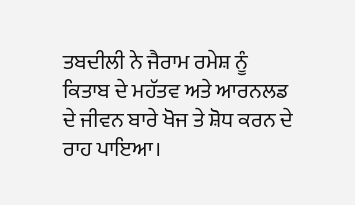ਤਬਦੀਲੀ ਨੇ ਜੈਰਾਮ ਰਮੇਸ਼ ਨੂੰ ਕਿਤਾਬ ਦੇ ਮਹੱਤਵ ਅਤੇ ਆਰਨਲਡ ਦੇ ਜੀਵਨ ਬਾਰੇ ਖੋਜ ਤੇ ਸ਼ੋਧ ਕਰਨ ਦੇ ਰਾਹ ਪਾਇਆ।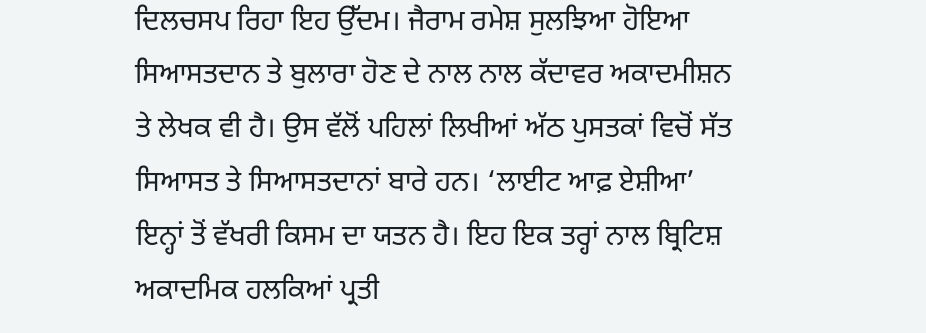ਦਿਲਚਸਪ ਰਿਹਾ ਇਹ ਉੱਦਮ। ਜੈਰਾਮ ਰਮੇਸ਼ ਸੁਲਝਿਆ ਹੋਇਆ ਸਿਆਸਤਦਾਨ ਤੇ ਬੁਲਾਰਾ ਹੋਣ ਦੇ ਨਾਲ ਨਾਲ ਕੱਦਾਵਰ ਅਕਾਦਮੀਸ਼ਨ ਤੇ ਲੇਖਕ ਵੀ ਹੈ। ਉਸ ਵੱਲੋਂ ਪਹਿਲਾਂ ਲਿਖੀਆਂ ਅੱਠ ਪੁਸਤਕਾਂ ਵਿਚੋਂ ਸੱਤ ਸਿਆਸਤ ਤੇ ਸਿਆਸਤਦਾਨਾਂ ਬਾਰੇ ਹਨ। ‘ਲਾਈਟ ਆਫ਼ ਏਸ਼ੀਆ’ ਇਨ੍ਹਾਂ ਤੋਂ ਵੱਖਰੀ ਕਿਸਮ ਦਾ ਯਤਨ ਹੈ। ਇਹ ਇਕ ਤਰ੍ਹਾਂ ਨਾਲ ਬ੍ਰਿਟਿਸ਼ ਅਕਾਦਮਿਕ ਹਲਕਿਆਂ ਪ੍ਰਤੀ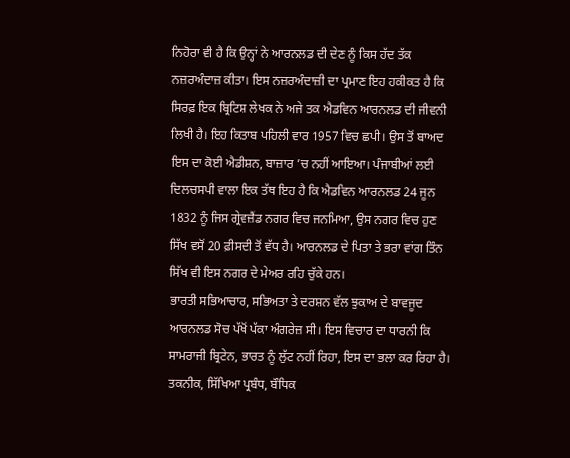ਨਿਹੋਰਾ ਵੀ ਹੈ ਕਿ ਉਨ੍ਹਾਂ ਨੇ ਆਰਨਲਡ ਦੀ ਦੇਣ ਨੂੰ ਕਿਸ ਹੱਦ ਤੱਕ ਨਜ਼ਰਅੰਦਾਜ਼ ਕੀਤਾ। ਇਸ ਨਜ਼ਰਅੰਦਾਜ਼ੀ ਦਾ ਪ੍ਰਮਾਣ ਇਹ ਹਕੀਕਤ ਹੈ ਕਿ ਸਿਰਫ਼ ਇਕ ਬ੍ਰਿਟਿਸ਼ ਲੇਖਕ ਨੇ ਅਜੇ ਤਕ ਐਡਵਿਨ ਆਰਨਲਡ ਦੀ ਜੀਵਨੀ ਲਿਖੀ ਹੈ। ਇਹ ਕਿਤਾਬ ਪਹਿਲੀ ਵਾਰ 1957 ਵਿਚ ਛਪੀ। ਉਸ ਤੋਂ ਬਾਅਦ ਇਸ ਦਾ ਕੋਈ ਐਡੀਸ਼ਨ, ਬਾਜ਼ਾਰ ’ਚ ਨਹੀਂ ਆਇਆ। ਪੰਜਾਬੀਆਂ ਲਈ ਦਿਲਚਸਪੀ ਵਾਲਾ ਇਕ ਤੱਥ ਇਹ ਹੈ ਕਿ ਐਡਵਿਨ ਆਰਨਲਡ 24 ਜੂਨ 1832 ਨੂੰ ਜਿਸ ਗ੍ਰੇਵਜ਼ੈਂਡ ਨਗਰ ਵਿਚ ਜਨਮਿਆ, ਉਸ ਨਗਰ ਵਿਚ ਹੁਣ ਸਿੱਖ ਵਸੋਂ 20 ਫ਼ੀਸਦੀ ਤੋਂ ਵੱਧ ਹੈ। ਆਰਨਲਡ ਦੇ ਪਿਤਾ ਤੇ ਭਰਾ ਵਾਂਗ ਤਿੰਨ ਸਿੱਖ ਵੀ ਇਸ ਨਗਰ ਦੇ ਮੇਅਰ ਰਹਿ ਚੁੱਕੇ ਹਨ।
ਭਾਰਤੀ ਸਭਿਆਚਾਰ, ਸਭਿਅਤਾ ਤੇ ਦਰਸ਼ਨ ਵੱਲ ਝੁਕਾਅ ਦੇ ਬਾਵਜੂਦ ਆਰਨਲਡ ਸੋਚ ਪੱਖੋਂ ਪੱਕਾ ਅੰਗਰੇਜ਼ ਸੀ। ਇਸ ਵਿਚਾਰ ਦਾ ਧਾਰਨੀ ਕਿ ਸਾਮਰਾਜੀ ਬ੍ਰਿਟੇਨ, ਭਾਰਤ ਨੂੰ ਲੁੱਟ ਨਹੀਂ ਰਿਹਾ, ਇਸ ਦਾ ਭਲਾ ਕਰ ਰਿਹਾ ਹੈ। ਤਕਨੀਕ, ਸਿੱਖਿਆ ਪ੍ਰਬੰਧ, ਬੌਧਿਕ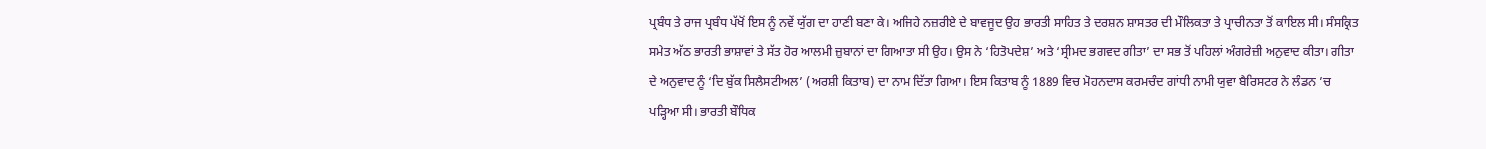ਪ੍ਰਬੰਧ ਤੇ ਰਾਜ ਪ੍ਰਬੰਧ ਪੱਖੋਂ ਇਸ ਨੂੰ ਨਵੇਂ ਯੁੱਗ ਦਾ ਹਾਣੀ ਬਣਾ ਕੇ। ਅਜਿਹੇ ਨਜ਼ਰੀਏ ਦੇ ਬਾਵਜੂਦ ਉਹ ਭਾਰਤੀ ਸਾਹਿਤ ਤੇ ਦਰਸ਼ਨ ਸ਼ਾਸਤਰ ਦੀ ਮੌਲਿਕਤਾ ਤੇ ਪ੍ਰਾਚੀਨਤਾ ਤੋਂ ਕਾਇਲ ਸੀ। ਸੰਸਕ੍ਰਿਤ ਸਮੇਤ ਅੱਠ ਭਾਰਤੀ ਭਾਸ਼ਾਵਾਂ ਤੇ ਸੱਤ ਹੋਰ ਆਲਮੀ ਜ਼ੁਬਾਨਾਂ ਦਾ ਗਿਆਤਾ ਸੀ ਉਹ। ਉਸ ਨੇ ‘ਹਿਤੋਪਦੇਸ਼’ ਅਤੇ ‘ਸ੍ਰੀਮਦ ਭਗਵਦ ਗੀਤਾ’ ਦਾ ਸਭ ਤੋਂ ਪਹਿਲਾਂ ਅੰਗਰੇਜ਼ੀ ਅਨੁਵਾਦ ਕੀਤਾ। ਗੀਤਾ ਦੇ ਅਨੁਵਾਦ ਨੂੰ ‘ਦਿ ਬੁੱਕ ਸਿਲੈਸਟੀਅਲ’ (ਅਰਸ਼ੀ ਕਿਤਾਬ) ਦਾ ਨਾਮ ਦਿੱਤਾ ਗਿਆ। ਇਸ ਕਿਤਾਬ ਨੂੰ 1889 ਵਿਚ ਮੋਹਨਦਾਸ ਕਰਮਚੰਦ ਗਾਂਧੀ ਨਾਮੀ ਯੁਵਾ ਬੈਰਿਸਟਰ ਨੇ ਲੰਡਨ ’ਚ ਪੜ੍ਹਿਆ ਸੀ। ਭਾਰਤੀ ਬੌਧਿਕ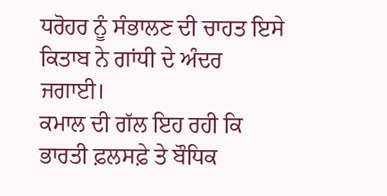ਧਰੋਹਰ ਨੂੰ ਸੰਭਾਲਣ ਦੀ ਚਾਹਤ ਇਸੇ ਕਿਤਾਬ ਨੇ ਗਾਂਧੀ ਦੇ ਅੰਦਰ ਜਗਾਈ।
ਕਮਾਲ ਦੀ ਗੱਲ ਇਹ ਰਹੀ ਕਿ ਭਾਰਤੀ ਫ਼ਲਸਫ਼ੇ ਤੇ ਬੌਧਿਕ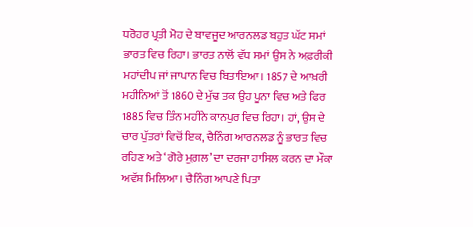ਧਰੋਹਰ ਪ੍ਰਤੀ ਮੋਹ ਦੇ ਬਾਵਜੂਦ ਆਰਨਲਡ ਬਹੁਤ ਘੱਟ ਸਮਾਂ ਭਾਰਤ ਵਿਚ ਰਿਹਾ। ਭਾਰਤ ਨਾਲੋਂ ਵੱਧ ਸਮਾਂ ਉਸ ਨੇ ਅਫ਼ਰੀਕੀ ਮਹਾਂਦੀਪ ਜਾਂ ਜਾਪਾਨ ਵਿਚ ਬਿਤਾਇਆ। 1857 ਦੇ ਆਖ਼ਰੀ ਮਹੀਨਿਆਂ ਤੋਂ 1860 ਦੇ ਮੁੱਢ ਤਕ ਉਹ ਪੂਨਾ ਵਿਚ ਅਤੇ ਫਿਰ 1885 ਵਿਚ ਤਿੰਨ ਮਹੀਨੇ ਕਾਨਪੁਰ ਵਿਚ ਰਿਹਾ। ਹਾਂ, ਉਸ ਦੇ ਚਾਰ ਪੁੱਤਰਾਂ ਵਿਚੋਂ ਇਕ, ਚੈਨਿੰਗ ਆਰਨਲਡ ਨੂੰ ਭਾਰਤ ਵਿਚ ਰਹਿਣ ਅਤੇ ‘ਗੋਰੇ ਮੁਗ਼ਲ’ ਦਾ ਦਰਜਾ ਹਾਸਿਲ ਕਰਨ ਦਾ ਮੌਕਾ ਅਵੱਸ਼ ਮਿਲਿਆ। ਚੈਨਿੰਗ ਆਪਣੇ ਪਿਤਾ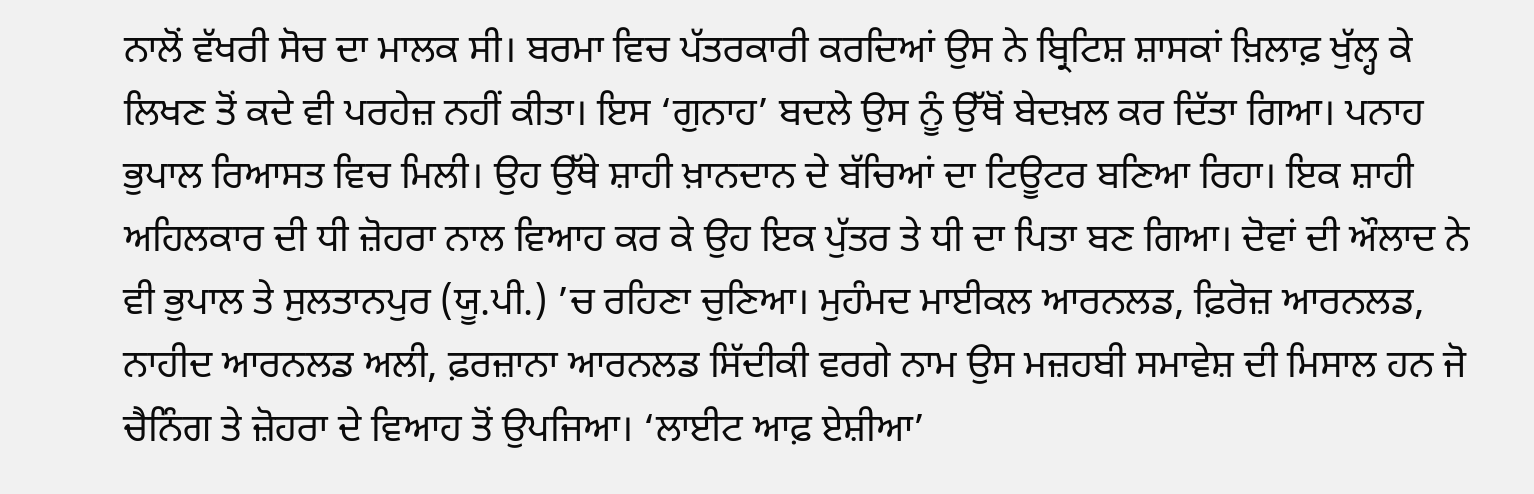ਨਾਲੋਂ ਵੱਖਰੀ ਸੋਚ ਦਾ ਮਾਲਕ ਸੀ। ਬਰਮਾ ਵਿਚ ਪੱਤਰਕਾਰੀ ਕਰਦਿਆਂ ਉਸ ਨੇ ਬ੍ਰਿਟਿਸ਼ ਸ਼ਾਸਕਾਂ ਖ਼ਿਲਾਫ਼ ਖੁੱਲ੍ਹ ਕੇ ਲਿਖਣ ਤੋਂ ਕਦੇ ਵੀ ਪਰਹੇਜ਼ ਨਹੀਂ ਕੀਤਾ। ਇਸ ‘ਗੁਨਾਹ’ ਬਦਲੇ ਉਸ ਨੂੰ ਉੱਥੋਂ ਬੇਦਖ਼ਲ ਕਰ ਦਿੱਤਾ ਗਿਆ। ਪਨਾਹ ਭੁਪਾਲ ਰਿਆਸਤ ਵਿਚ ਮਿਲੀ। ਉਹ ਉੱਥੇ ਸ਼ਾਹੀ ਖ਼ਾਨਦਾਨ ਦੇ ਬੱਚਿਆਂ ਦਾ ਟਿਊਟਰ ਬਣਿਆ ਰਿਹਾ। ਇਕ ਸ਼ਾਹੀ ਅਹਿਲਕਾਰ ਦੀ ਧੀ ਜ਼ੋਹਰਾ ਨਾਲ ਵਿਆਹ ਕਰ ਕੇ ਉਹ ਇਕ ਪੁੱਤਰ ਤੇ ਧੀ ਦਾ ਪਿਤਾ ਬਣ ਗਿਆ। ਦੋਵਾਂ ਦੀ ਔਲਾਦ ਨੇ ਵੀ ਭੁਪਾਲ ਤੇ ਸੁਲਤਾਨਪੁਰ (ਯੂ.ਪੀ.) ’ਚ ਰਹਿਣਾ ਚੁਣਿਆ। ਮੁਹੰਮਦ ਮਾਈਕਲ ਆਰਨਲਡ, ਫ਼ਿਰੋਜ਼ ਆਰਨਲਡ, ਨਾਹੀਦ ਆਰਨਲਡ ਅਲੀ, ਫ਼ਰਜ਼ਾਨਾ ਆਰਨਲਡ ਸਿੱਦੀਕੀ ਵਰਗੇ ਨਾਮ ਉਸ ਮਜ਼ਹਬੀ ਸਮਾਵੇਸ਼ ਦੀ ਮਿਸਾਲ ਹਨ ਜੋ ਚੈਨਿੰਗ ਤੇ ਜ਼ੋਹਰਾ ਦੇ ਵਿਆਹ ਤੋਂ ਉਪਜਿਆ। ‘ਲਾਈਟ ਆਫ਼ ਏਸ਼ੀਆ’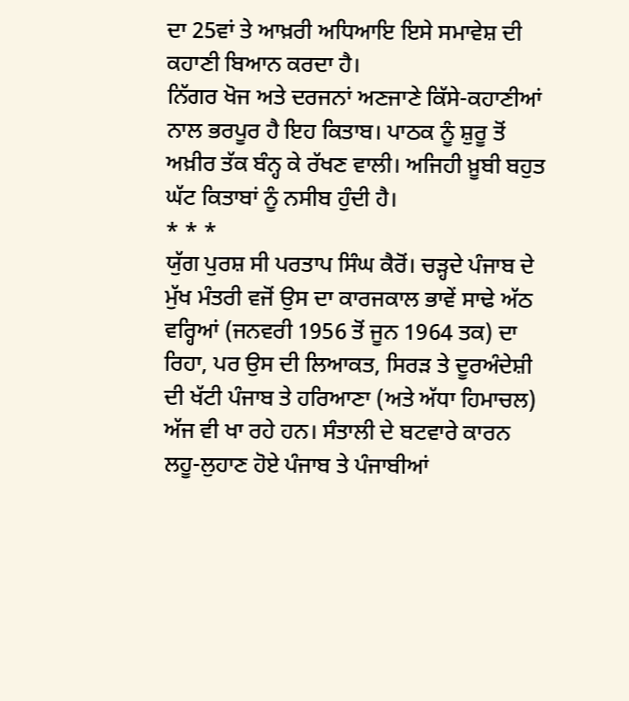ਦਾ 25ਵਾਂ ਤੇ ਆਖ਼ਰੀ ਅਧਿਆਇ ਇਸੇ ਸਮਾਵੇਸ਼ ਦੀ ਕਹਾਣੀ ਬਿਆਨ ਕਰਦਾ ਹੈ।
ਨਿੱਗਰ ਖੋਜ ਅਤੇ ਦਰਜਨਾਂ ਅਣਜਾਣੇ ਕਿੱਸੇ-ਕਹਾਣੀਆਂ ਨਾਲ ਭਰਪੂਰ ਹੈ ਇਹ ਕਿਤਾਬ। ਪਾਠਕ ਨੂੰ ਸ਼ੁਰੂ ਤੋਂ ਅਖ਼ੀਰ ਤੱਕ ਬੰਨ੍ਹ ਕੇ ਰੱਖਣ ਵਾਲੀ। ਅਜਿਹੀ ਖ਼ੂਬੀ ਬਹੁਤ ਘੱਟ ਕਿਤਾਬਾਂ ਨੂੰ ਨਸੀਬ ਹੁੰਦੀ ਹੈ।
* * *
ਯੁੱਗ ਪੁਰਸ਼ ਸੀ ਪਰਤਾਪ ਸਿੰਘ ਕੈਰੋਂ। ਚੜ੍ਹਦੇ ਪੰਜਾਬ ਦੇ ਮੁੱਖ ਮੰਤਰੀ ਵਜੋਂ ਉਸ ਦਾ ਕਾਰਜਕਾਲ ਭਾਵੇਂ ਸਾਢੇ ਅੱਠ ਵਰ੍ਹਿਆਂ (ਜਨਵਰੀ 1956 ਤੋਂ ਜੂਨ 1964 ਤਕ) ਦਾ ਰਿਹਾ, ਪਰ ਉਸ ਦੀ ਲਿਆਕਤ, ਸਿਰੜ ਤੇ ਦੂਰਅੰਦੇਸ਼ੀ ਦੀ ਖੱਟੀ ਪੰਜਾਬ ਤੇ ਹਰਿਆਣਾ (ਅਤੇ ਅੱਧਾ ਹਿਮਾਚਲ) ਅੱਜ ਵੀ ਖਾ ਰਹੇ ਹਨ। ਸੰਤਾਲੀ ਦੇ ਬਟਵਾਰੇ ਕਾਰਨ ਲਹੂ-ਲੁਹਾਣ ਹੋਏ ਪੰਜਾਬ ਤੇ ਪੰਜਾਬੀਆਂ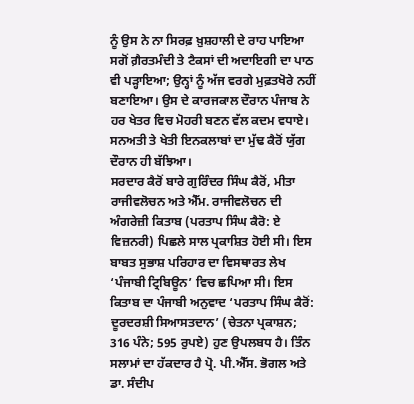ਨੂੰ ਉਸ ਨੇ ਨਾ ਸਿਰਫ਼ ਖ਼ੁਸ਼ਹਾਲੀ ਦੇ ਰਾਹ ਪਾਇਆ ਸਗੋਂ ਗ਼ੈਰਤਮੰਦੀ ਤੇ ਟੈਕਸਾਂ ਦੀ ਅਦਾਇਗੀ ਦਾ ਪਾਠ ਵੀ ਪੜ੍ਹਾਇਆ; ਉਨ੍ਹਾਂ ਨੂੰ ਅੱਜ ਵਰਗੇ ਮੁਫ਼ਤਖੋਰੇ ਨਹੀਂ ਬਣਾਇਆ। ਉਸ ਦੇ ਕਾਰਜਕਾਲ ਦੌਰਾਨ ਪੰਜਾਬ ਨੇ ਹਰ ਖੇਤਰ ਵਿਚ ਮੋਹਰੀ ਬਣਨ ਵੱਲ ਕਦਮ ਵਧਾਏ। ਸਨਅਤੀ ਤੇ ਖੇਤੀ ਇਨਕਲਾਬਾਂ ਦਾ ਮੁੱਢ ਕੈਰੋਂ ਯੁੱਗ ਦੌਰਾਨ ਹੀ ਬੱਝਿਆ।
ਸਰਦਾਰ ਕੈਰੋਂ ਬਾਰੇ ਗੁਰਿੰਦਰ ਸਿੰਘ ਕੈਰੋਂ, ਮੀਤਾ ਰਾਜੀਵਲੋਚਨ ਅਤੇ ਐੱਮ. ਰਾਜੀਵਲੋਚਨ ਦੀ ਅੰਗਰੇਜ਼ੀ ਕਿਤਾਬ (ਪਰਤਾਪ ਸਿੰਘ ਕੈਰੋ: ਏ ਵਿਜ਼ਨਰੀ) ਪਿਛਲੇ ਸਾਲ ਪ੍ਰਕਾਸ਼ਿਤ ਹੋਈ ਸੀ। ਇਸ ਬਾਬਤ ਸੁਭਾਸ਼ ਪਰਿਹਾਰ ਦਾ ਵਿਸਥਾਰਤ ਲੇਖ ‘ਪੰਜਾਬੀ ਟ੍ਰਿਬਿਊਨ’ ਵਿਚ ਛਪਿਆ ਸੀ। ਇਸ ਕਿਤਾਬ ਦਾ ਪੰਜਾਬੀ ਅਨੁਵਾਦ ‘ਪਰਤਾਪ ਸਿੰਘ ਕੈਰੋਂ: ਦੂਰਦਰਸ਼ੀ ਸਿਆਸਤਦਾਨ’ (ਚੇਤਨਾ ਪ੍ਰਕਾਸ਼ਨ; 316 ਪੰਨੇ; 595 ਰੁਪਏ) ਹੁਣ ਉਪਲਬਧ ਹੈ। ਤਿੰਨ ਸਲਾਮਾਂ ਦਾ ਹੱਕਦਾਰ ਹੈ ਪ੍ਰੋ. ਪੀ.ਐੱਸ. ਭੋਗਲ ਅਤੇ ਡਾ. ਸੰਦੀਪ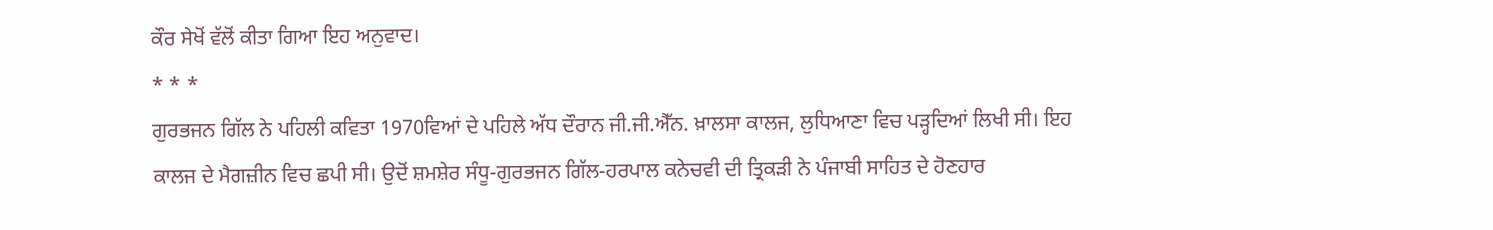ਕੌਰ ਸੇਖੋਂ ਵੱਲੋਂ ਕੀਤਾ ਗਿਆ ਇਹ ਅਨੁਵਾਦ।
* * *
ਗੁਰਭਜਨ ਗਿੱਲ ਨੇ ਪਹਿਲੀ ਕਵਿਤਾ 1970ਵਿਆਂ ਦੇ ਪਹਿਲੇ ਅੱਧ ਦੌਰਾਨ ਜੀ.ਜੀ.ਐੱਨ. ਖ਼ਾਲਸਾ ਕਾਲਜ, ਲੁਧਿਆਣਾ ਵਿਚ ਪੜ੍ਹਦਿਆਂ ਲਿਖੀ ਸੀ। ਇਹ ਕਾਲਜ ਦੇ ਮੈਗਜ਼ੀਨ ਵਿਚ ਛਪੀ ਸੀ। ਉਦੋਂ ਸ਼ਮਸ਼ੇਰ ਸੰਧੂ-ਗੁਰਭਜਨ ਗਿੱਲ-ਹਰਪਾਲ ਕਨੇਚਵੀ ਦੀ ਤ੍ਰਿਕੜੀ ਨੇ ਪੰਜਾਬੀ ਸਾਹਿਤ ਦੇ ਹੋਣਹਾਰ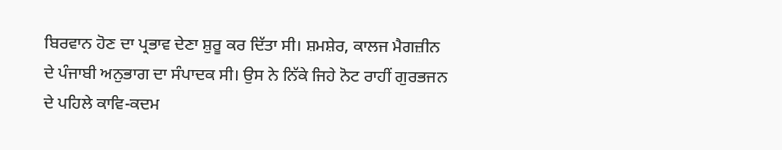ਬਿਰਵਾਨ ਹੋਣ ਦਾ ਪ੍ਰਭਾਵ ਦੇਣਾ ਸ਼ੁਰੂ ਕਰ ਦਿੱਤਾ ਸੀ। ਸ਼ਮਸ਼ੇਰ, ਕਾਲਜ ਮੈਗਜ਼ੀਨ ਦੇ ਪੰਜਾਬੀ ਅਨੁਭਾਗ ਦਾ ਸੰਪਾਦਕ ਸੀ। ਉਸ ਨੇ ਨਿੱਕੇ ਜਿਹੇ ਨੋਟ ਰਾਹੀਂ ਗੁਰਭਜਨ ਦੇ ਪਹਿਲੇ ਕਾਵਿ-ਕਦਮ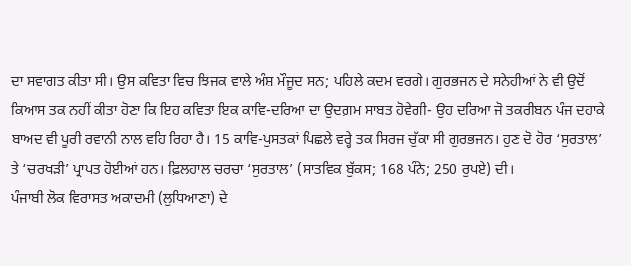ਦਾ ਸਵਾਗਤ ਕੀਤਾ ਸੀ। ਉਸ ਕਵਿਤਾ ਵਿਚ ਝਿਜਕ ਵਾਲੇ ਅੰਸ਼ ਮੌਜੂਦ ਸਨ; ਪਹਿਲੇ ਕਦਮ ਵਰਗੇ। ਗੁਰਭਜਨ ਦੇ ਸਨੇਹੀਆਂ ਨੇ ਵੀ ਉਦੋਂ ਕਿਆਸ ਤਕ ਨਹੀਂ ਕੀਤਾ ਹੋਣਾ ਕਿ ਇਹ ਕਵਿਤਾ ਇਕ ਕਾਵਿ-ਦਰਿਆ ਦਾ ਉਦਗ਼ਮ ਸਾਬਤ ਹੋਵੇਗੀ- ਉਹ ਦਰਿਆ ਜੋ ਤਕਰੀਬਨ ਪੰਜ ਦਹਾਕੇ ਬਾਅਦ ਵੀ ਪੂਰੀ ਰਵਾਨੀ ਨਾਲ ਵਹਿ ਰਿਹਾ ਹੈ। 15 ਕਾਵਿ-ਪੁਸਤਕਾਂ ਪਿਛਲੇ ਵਰ੍ਹੇ ਤਕ ਸਿਰਜ ਚੁੱਕਾ ਸੀ ਗੁਰਭਜਨ। ਹੁਣ ਦੋ ਹੋਰ ‘ਸੁਰਤਾਲ’ ਤੇ ‘ਚਰਖੜੀ’ ਪ੍ਰਾਪਤ ਹੋਈਆਂ ਹਨ। ਫ਼ਿਲਹਾਲ ਚਰਚਾ ‘ਸੁਰਤਾਲ’ (ਸਾਤਵਿਕ ਬੁੱਕਸ; 168 ਪੰਨੇ; 250 ਰੁਪਏ) ਦੀ।
ਪੰਜਾਬੀ ਲੋਕ ਵਿਰਾਸਤ ਅਕਾਦਮੀ (ਲੁਧਿਆਣਾ) ਦੇ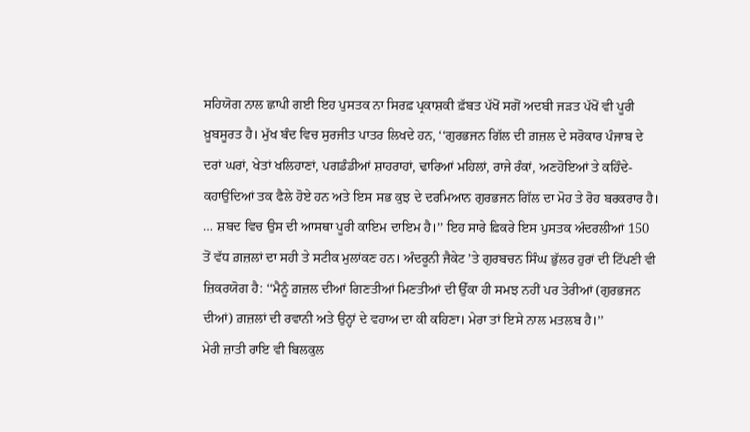ਸਹਿਯੋਗ ਨਾਲ ਛਾਪੀ ਗਈ ਇਹ ਪੁਸਤਕ ਨਾ ਸਿਰਫ਼ ਪ੍ਰਕਾਸ਼ਕੀ ਫ਼ੱਬਤ ਪੱਖੋਂ ਸਗੋਂ ਅਦਬੀ ਜੜਤ ਪੱਖੋਂ ਵੀ ਪੂਰੀ ਖ਼ੂਬਸੂਰਤ ਹੈ। ਮੁੱਖ ਬੰਦ ਵਿਚ ਸੁਰਜੀਤ ਪਾਤਰ ਲਿਖਦੇ ਹਨ, ‘‘ਗੁਰਭਜਨ ਗਿੱਲ ਦੀ ਗ਼ਜ਼ਲ ਦੇ ਸਰੋਕਾਰ ਪੰਜਾਬ ਦੇ ਦਰਾਂ ਘਰਾਂ, ਖੇਤਾਂ ਖਲਿਹਾਣਾਂ, ਪਗਡੰਡੀਆਂ ਸ਼ਾਹਰਾਹਾਂ, ਢਾਰਿਆਂ ਮਹਿਲਾਂ, ਰਾਜੇ ਰੰਕਾਂ, ਅਣਹੋਇਆਂ ਤੇ ਕਹਿੰਦੇ-ਕਹਾਉਂਦਿਆਂ ਤਕ ਫੈਲੇ ਹੋਏ ਹਨ ਅਤੇ ਇਸ ਸਭ ਕੁਝ ਦੇ ਦਰਮਿਆਨ ਗੁਰਭਜਨ ਗਿੱਲ ਦਾ ਮੋਹ ਤੇ ਰੋਹ ਬਰਕਰਾਰ ਹੈ। … ਸ਼ਬਦ ਵਿਚ ਉਸ ਦੀ ਆਸਥਾ ਪੂਰੀ ਕਾਇਮ ਦਾਇਮ ਹੈ।’’ ਇਹ ਸਾਰੇ ਫ਼ਿਕਰੇ ਇਸ ਪੁਸਤਕ ਅੰਦਰਲੀਆਂ 150 ਤੋਂ ਵੱਧ ਗ਼ਜ਼ਲਾਂ ਦਾ ਸਹੀ ਤੇ ਸਟੀਕ ਮੁਲਾਂਕਣ ਹਨ। ਅੰਦਰੂਨੀ ਜੈਕੇਟ ’ਤੇ ਗੁਰਬਚਨ ਸਿੰਘ ਭੁੱਲਰ ਹੁਰਾਂ ਦੀ ਟਿੱਪਣੀ ਵੀ ਜ਼ਿਕਰਯੋਗ ਹੈ: ‘‘ਮੈਨੂੰ ਗ਼ਜ਼ਲ ਦੀਆਂ ਗਿਣਤੀਆਂ ਮਿਣਤੀਆਂ ਦੀ ਉੱਕਾ ਹੀ ਸਮਝ ਨਹੀਂ ਪਰ ਤੇਰੀਆਂ (ਗੁਰਭਜਨ ਦੀਆਂ) ਗ਼ਜ਼ਲਾਂ ਦੀ ਰਵਾਨੀ ਅਤੇ ਉਨ੍ਹਾਂ ਦੇ ਵਹਾਅ ਦਾ ਕੀ ਕਹਿਣਾ। ਮੇਰਾ ਤਾਂ ਇਸੇ ਨਾਲ ਮਤਲਬ ਹੈ।’’
ਮੇਰੀ ਜ਼ਾਤੀ ਰਾਇ ਵੀ ਬਿਲਕੁਲ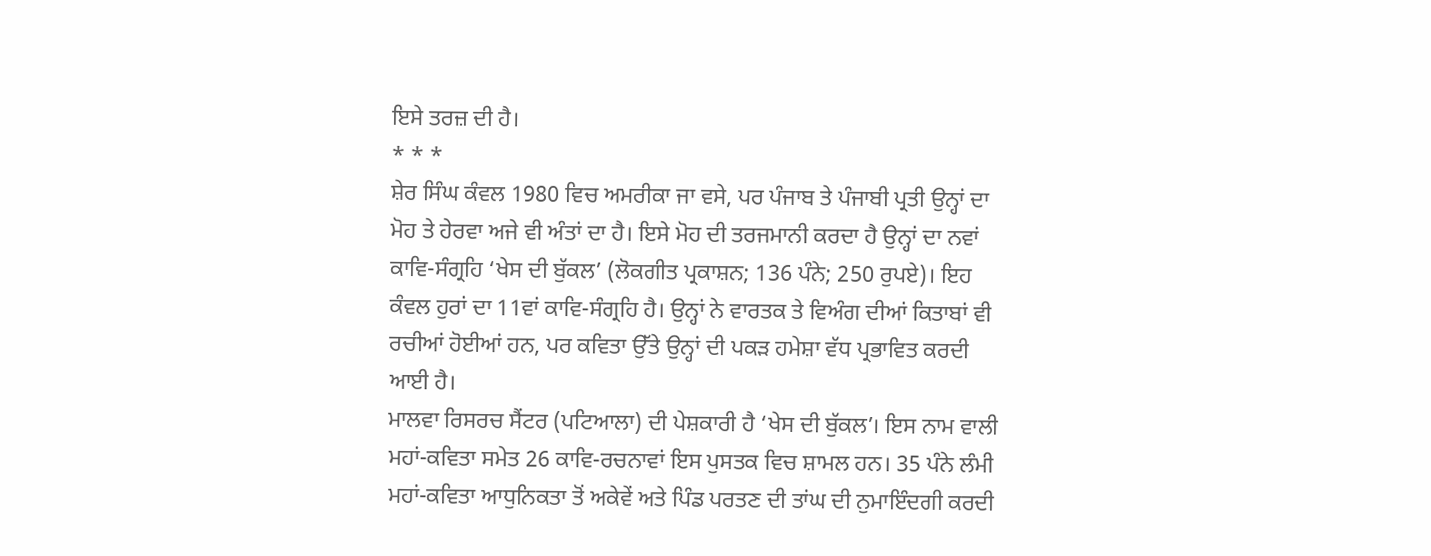ਇਸੇ ਤਰਜ਼ ਦੀ ਹੈ।
* * *
ਸ਼ੇਰ ਸਿੰਘ ਕੰਵਲ 1980 ਵਿਚ ਅਮਰੀਕਾ ਜਾ ਵਸੇ, ਪਰ ਪੰਜਾਬ ਤੇ ਪੰਜਾਬੀ ਪ੍ਰਤੀ ਉਨ੍ਹਾਂ ਦਾ ਮੋਹ ਤੇ ਹੇਰਵਾ ਅਜੇ ਵੀ ਅੰਤਾਂ ਦਾ ਹੈ। ਇਸੇ ਮੋਹ ਦੀ ਤਰਜਮਾਨੀ ਕਰਦਾ ਹੈ ਉਨ੍ਹਾਂ ਦਾ ਨਵਾਂ ਕਾਵਿ-ਸੰਗ੍ਰਹਿ ‘ਖੇਸ ਦੀ ਬੁੱਕਲ’ (ਲੋਕਗੀਤ ਪ੍ਰਕਾਸ਼ਨ; 136 ਪੰਨੇ; 250 ਰੁਪਏ)। ਇਹ ਕੰਵਲ ਹੁਰਾਂ ਦਾ 11ਵਾਂ ਕਾਵਿ-ਸੰਗ੍ਰਹਿ ਹੈ। ਉਨ੍ਹਾਂ ਨੇ ਵਾਰਤਕ ਤੇ ਵਿਅੰਗ ਦੀਆਂ ਕਿਤਾਬਾਂ ਵੀ ਰਚੀਆਂ ਹੋਈਆਂ ਹਨ, ਪਰ ਕਵਿਤਾ ਉੱਤੇ ਉਨ੍ਹਾਂ ਦੀ ਪਕੜ ਹਮੇਸ਼ਾ ਵੱਧ ਪ੍ਰਭਾਵਿਤ ਕਰਦੀ ਆਈ ਹੈ।
ਮਾਲਵਾ ਰਿਸਰਚ ਸੈਂਟਰ (ਪਟਿਆਲਾ) ਦੀ ਪੇਸ਼ਕਾਰੀ ਹੈ ‘ਖੇਸ ਦੀ ਬੁੱਕਲ’। ਇਸ ਨਾਮ ਵਾਲੀ ਮਹਾਂ-ਕਵਿਤਾ ਸਮੇਤ 26 ਕਾਵਿ-ਰਚਨਾਵਾਂ ਇਸ ਪੁਸਤਕ ਵਿਚ ਸ਼ਾਮਲ ਹਨ। 35 ਪੰਨੇ ਲੰਮੀ ਮਹਾਂ-ਕਵਿਤਾ ਆਧੁਨਿਕਤਾ ਤੋਂ ਅਕੇਵੇਂ ਅਤੇ ਪਿੰਡ ਪਰਤਣ ਦੀ ਤਾਂਘ ਦੀ ਨੁਮਾਇੰਦਗੀ ਕਰਦੀ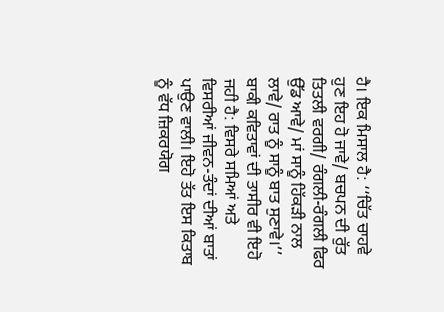ਹੈ। ਇਕ ਮਿਸਾਲ ਹੈ: ‘‘ਚਿੱਤ ਚਾਹਵੇ ਹੁਣ ਇਹ ਹੋ ਜਾਵੇ/ ਬਚਪਨ ਦੀ ਰੁੱਤ ਤਿਤਲੀ ਵਰਗੀ/ ਰੰਗਲੀ-ਰੰਗਲੀ ਫਿਰ ਉੱਡ ਆਵੇ/ ਮਾਂ ਸਾਨੂੰ ਹਿੱਕੜੀ ਨਾਲ ਲਾਵੇ/ ਰਾਤ ਨੂੰ ਸਾਨੂੰ ਬਾਤ ਸੁਣਾਵੇ।’’ ਬਾਕੀ ਕਵਿਤਾਵਾਂ ਦੀ ਤਾਸੀਰ ਵੀ ਇਹੋ ਜਹੀ ਹੈ: ਵਿਸਰੇ ਸਮਿਆਂ ਅਤੇ ਵਿਸਰੀਆਂ ਜੀਵਨ-ਤੰਦਾਂ ਦੀਆਂ ਬਾਤਾਂ ਪਾਉਣ ਵਾਲੀ। ਇਹੋ ਤੱਤ ਇਸ ਕਿਤਾਬ ਨੂੰ ਵੱਧ ਜ਼ਿਕਰਯੋਗ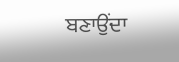ਬਣਾਉਂਦਾ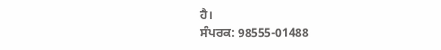ਹੈ।
ਸੰਪਰਕ: 98555-01488